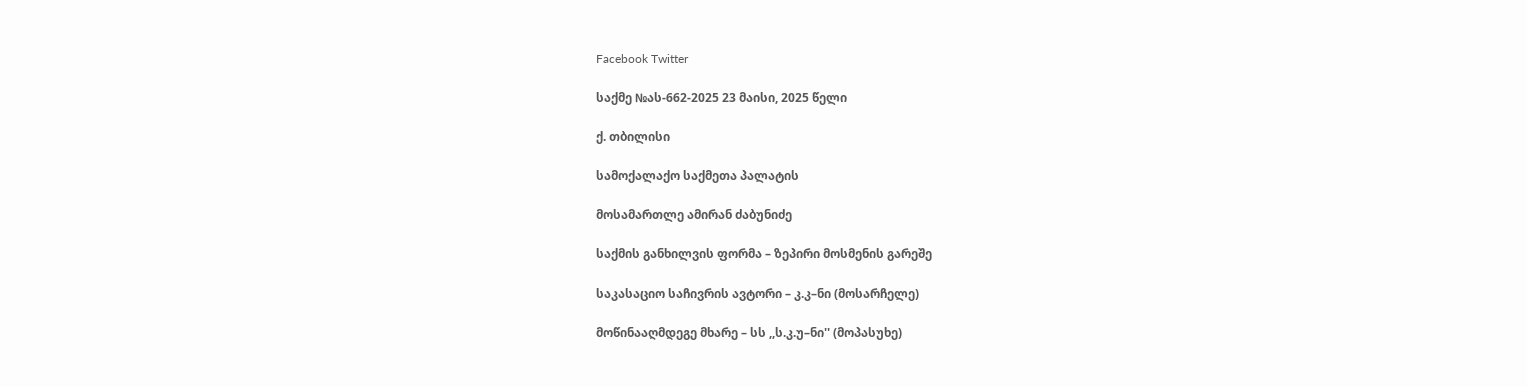Facebook Twitter

საქმე №ას-662-2025 23 მაისი, 2025 წელი

ქ. თბილისი

სამოქალაქო საქმეთა პალატის

მოსამართლე ამირან ძაბუნიძე

საქმის განხილვის ფორმა – ზეპირი მოსმენის გარეშე

საკასაციო საჩივრის ავტორი – კ.კ–ნი (მოსარჩელე)

მოწინააღმდეგე მხარე – სს ,,ს.კ.უ–ნი'' (მოპასუხე)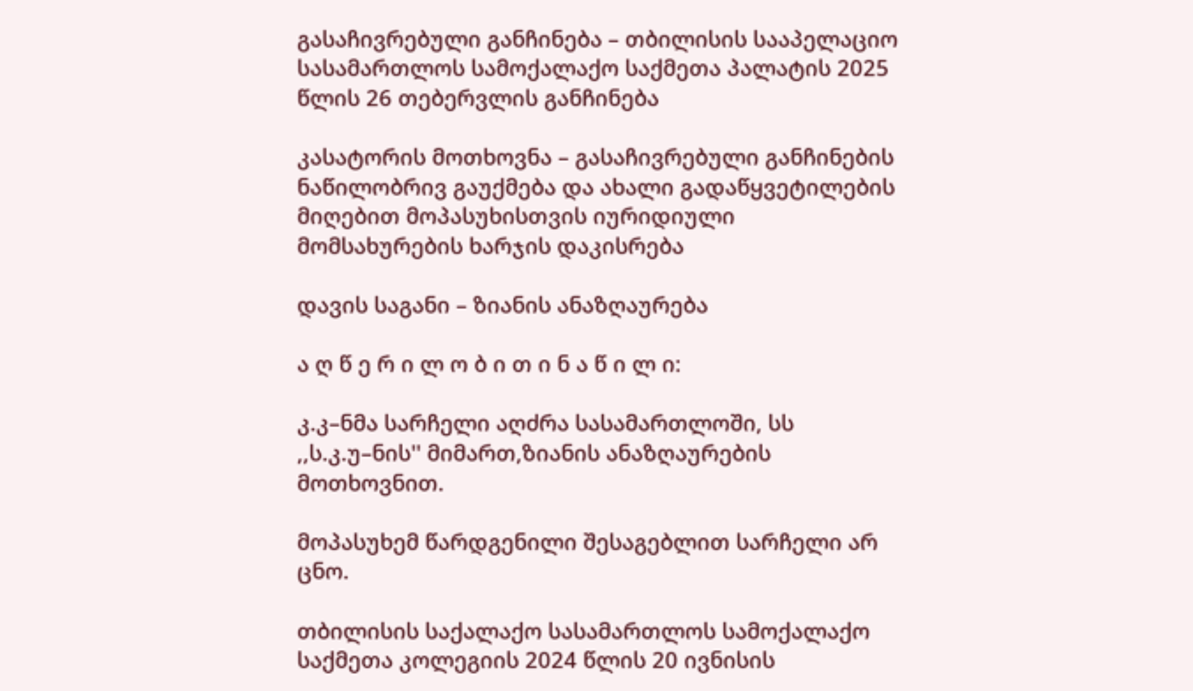გასაჩივრებული განჩინება – თბილისის სააპელაციო სასამართლოს სამოქალაქო საქმეთა პალატის 2025 წლის 26 თებერვლის განჩინება

კასატორის მოთხოვნა – გასაჩივრებული განჩინების ნაწილობრივ გაუქმება და ახალი გადაწყვეტილების მიღებით მოპასუხისთვის იურიდიული მომსახურების ხარჯის დაკისრება

დავის საგანი – ზიანის ანაზღაურება

ა ღ წ ე რ ი ლ ო ბ ი თ ი ნ ა წ ი ლ ი:

კ.კ–ნმა სარჩელი აღძრა სასამართლოში, სს ,,ს.კ.უ–ნის'' მიმართ,ზიანის ანაზღაურების მოთხოვნით.

მოპასუხემ წარდგენილი შესაგებლით სარჩელი არ ცნო.

თბილისის საქალაქო სასამართლოს სამოქალაქო საქმეთა კოლეგიის 2024 წლის 20 ივნისის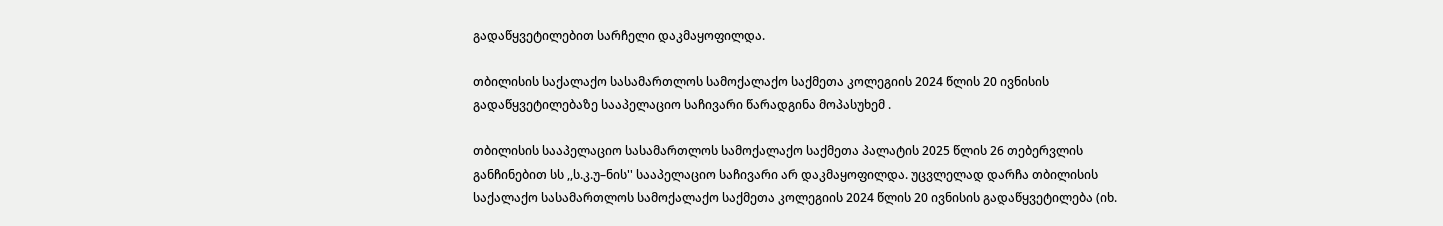გადაწყვეტილებით სარჩელი დაკმაყოფილდა.

თბილისის საქალაქო სასამართლოს სამოქალაქო საქმეთა კოლეგიის 2024 წლის 20 ივნისის გადაწყვეტილებაზე სააპელაციო საჩივარი წარადგინა მოპასუხემ .

თბილისის სააპელაციო სასამართლოს სამოქალაქო საქმეთა პალატის 2025 წლის 26 თებერვლის განჩინებით სს ,,ს.კ.უ–ნის'' სააპელაციო საჩივარი არ დაკმაყოფილდა. უცვლელად დარჩა თბილისის საქალაქო სასამართლოს სამოქალაქო საქმეთა კოლეგიის 2024 წლის 20 ივნისის გადაწყვეტილება (იხ.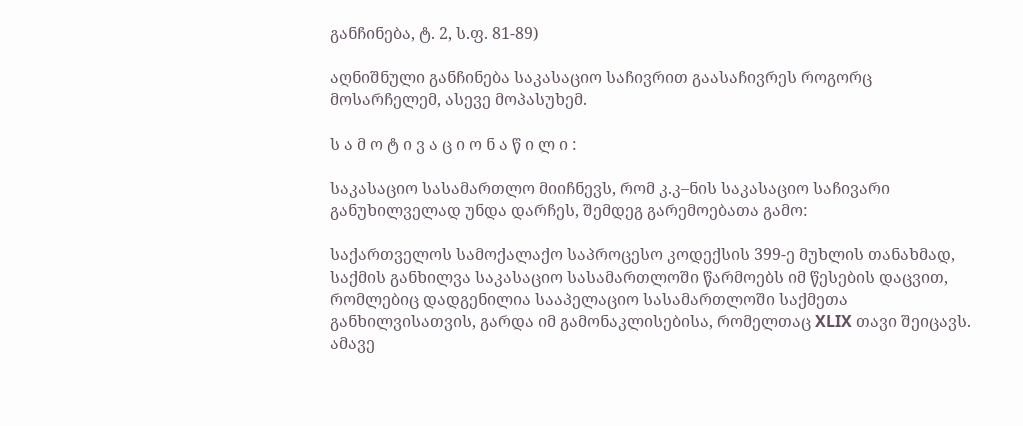განჩინება, ტ. 2, ს.ფ. 81-89)

აღნიშნული განჩინება საკასაციო საჩივრით გაასაჩივრეს როგორც მოსარჩელემ, ასევე მოპასუხემ.

ს ა მ ო ტ ი ვ ა ც ი ო ნ ა წ ი ლ ი :

საკასაციო სასამართლო მიიჩნევს, რომ კ.კ–ნის საკასაციო საჩივარი განუხილველად უნდა დარჩეს, შემდეგ გარემოებათა გამო:

საქართველოს სამოქალაქო საპროცესო კოდექსის 399-ე მუხლის თანახმად, საქმის განხილვა საკასაციო სასამართლოში წარმოებს იმ წესების დაცვით, რომლებიც დადგენილია სააპელაციო სასამართლოში საქმეთა განხილვისათვის, გარდა იმ გამონაკლისებისა, რომელთაც XLIX თავი შეიცავს. ამავე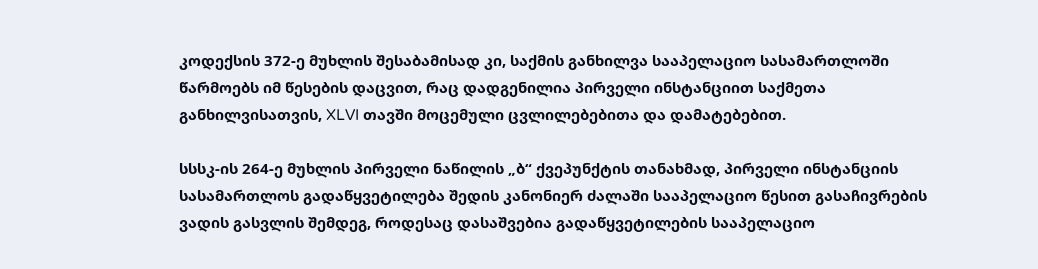კოდექსის 372-ე მუხლის შესაბამისად კი, საქმის განხილვა სააპელაციო სასამართლოში წარმოებს იმ წესების დაცვით, რაც დადგენილია პირველი ინსტანციით საქმეთა განხილვისათვის, XLVI თავში მოცემული ცვლილებებითა და დამატებებით.

სსსკ-ის 264-ე მუხლის პირველი ნაწილის „ბ“ ქვეპუნქტის თანახმად, პირველი ინსტანციის სასამართლოს გადაწყვეტილება შედის კანონიერ ძალაში სააპელაციო წესით გასაჩივრების ვადის გასვლის შემდეგ, როდესაც დასაშვებია გადაწყვეტილების სააპელაციო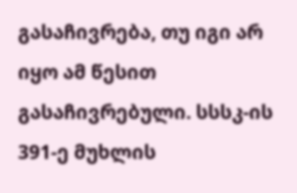გასაჩივრება, თუ იგი არ იყო ამ წესით გასაჩივრებული. სსსკ-ის 391-ე მუხლის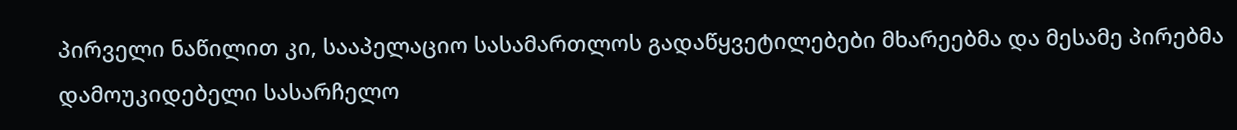პირველი ნაწილით კი, სააპელაციო სასამართლოს გადაწყვეტილებები მხარეებმა და მესამე პირებმა დამოუკიდებელი სასარჩელო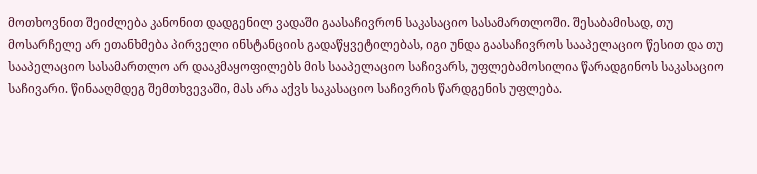მოთხოვნით შეიძლება კანონით დადგენილ ვადაში გაასაჩივრონ საკასაციო სასამართლოში. შესაბამისად, თუ მოსარჩელე არ ეთანხმება პირველი ინსტანციის გადაწყვეტილებას, იგი უნდა გაასაჩივროს სააპელაციო წესით და თუ სააპელაციო სასამართლო არ დააკმაყოფილებს მის სააპელაციო საჩივარს, უფლებამოსილია წარადგინოს საკასაციო საჩივარი. წინააღმდეგ შემთხვევაში, მას არა აქვს საკასაციო საჩივრის წარდგენის უფლება.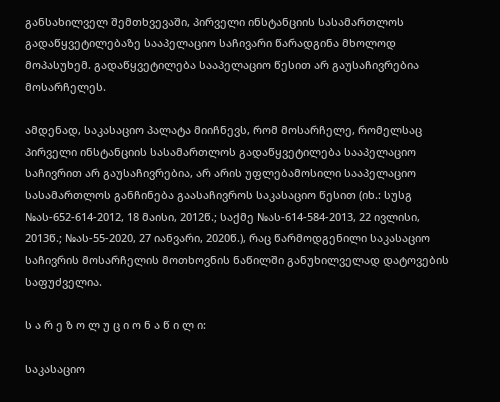განსახილველ შემთხვევაში, პირველი ინსტანციის სასამართლოს გადაწყვეტილებაზე სააპელაციო საჩივარი წარადგინა მხოლოდ მოპასუხემ. გადაწყვეტილება სააპელაციო წესით არ გაუსაჩივრებია მოსარჩელეს.

ამდენად, საკასაციო პალატა მიიჩნევს, რომ მოსარჩელე, რომელსაც პირველი ინსტანციის სასამართლოს გადაწყვეტილება სააპელაციო საჩივრით არ გაუსაჩივრებია, არ არის უფლებამოსილი სააპელაციო სასამართლოს განჩინება გაასაჩივროს საკასაციო წესით (იხ.: სუსგ №ას-652-614-2012, 18 მაისი, 2012წ.; საქმე №ას-614-584-2013, 22 ივლისი, 2013წ.; №ას-55-2020, 27 იანვარი, 2020წ.), რაც წარმოდგენილი საკასაციო საჩივრის მოსარჩელის მოთხოვნის ნაწილში განუხილველად დატოვების საფუძველია.

ს ა რ ე ზ ო ლ უ ც ი ო ნ ა წ ი ლ ი:

საკასაციო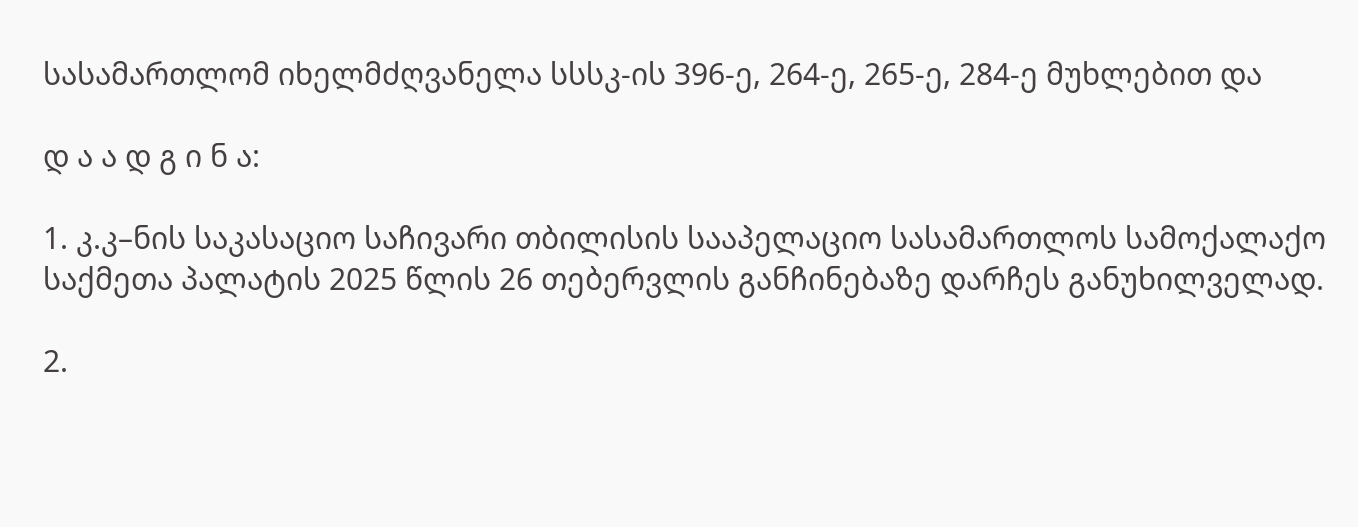სასამართლომ იხელმძღვანელა სსსკ-ის 396-ე, 264-ე, 265-ე, 284-ე მუხლებით და

დ ა ა დ გ ი ნ ა:

1. კ.კ–ნის საკასაციო საჩივარი თბილისის სააპელაციო სასამართლოს სამოქალაქო საქმეთა პალატის 2025 წლის 26 თებერვლის განჩინებაზე დარჩეს განუხილველად.

2.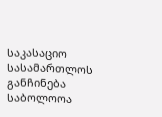საკასაციო სასამართლოს განჩინება საბოლოოა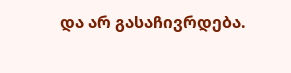და არ გასაჩივრდება.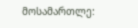მოსამართლე: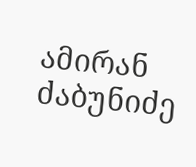ამირან ძაბუნიძე